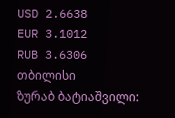USD 2.6638
EUR 3.1012
RUB 3.6306
თბილისი
ზურაბ ბატიაშვილი: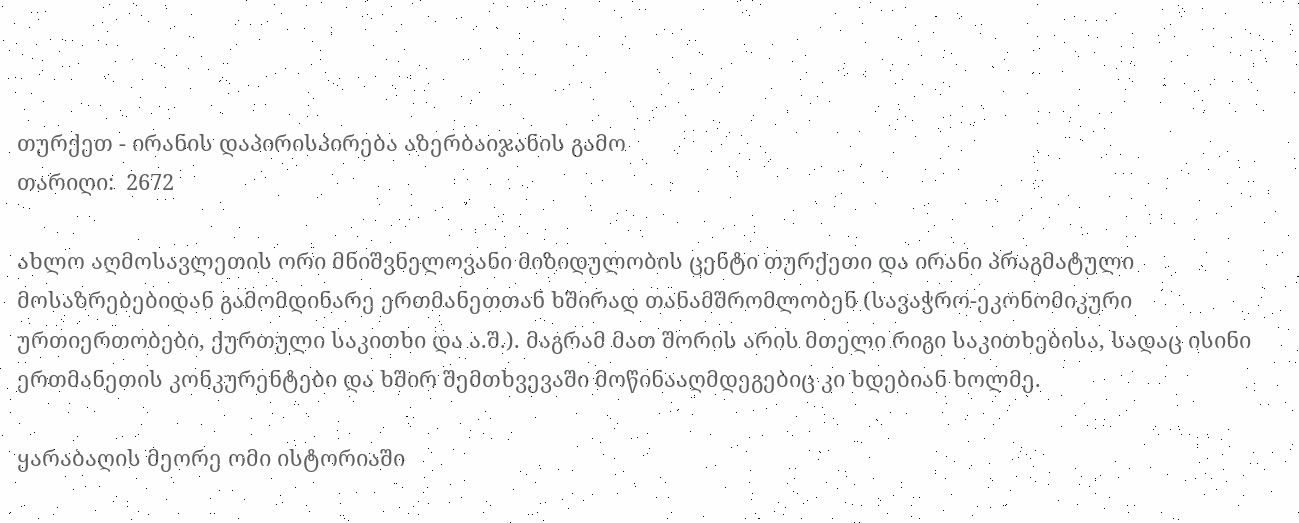თურქეთ - ირანის დაპირისპირება აზერბაიჯანის გამო
თარიღი:  2672

ახლო აღმოსავლეთის ორი მნიშვნელოვანი მიზიდულობის ცენტი თურქეთი და ირანი პრაგმატული მოსაზრებებიდან გამომდინარე ერთმანეთთან ხშირად თანამშრომლობენ (სავაჭრო-ეკონომიკური ურთიერთობები, ქურთული საკითხი და ა.შ.). მაგრამ მათ შორის არის მთელი რიგი საკითხებისა, სადაც ისინი ერთმანეთის კონკურენტები და ხშირ შემთხვევაში მოწინააღმდეგებიც კი ხდებიან ხოლმე.

ყარაბაღის მეორე ომი ისტორიაში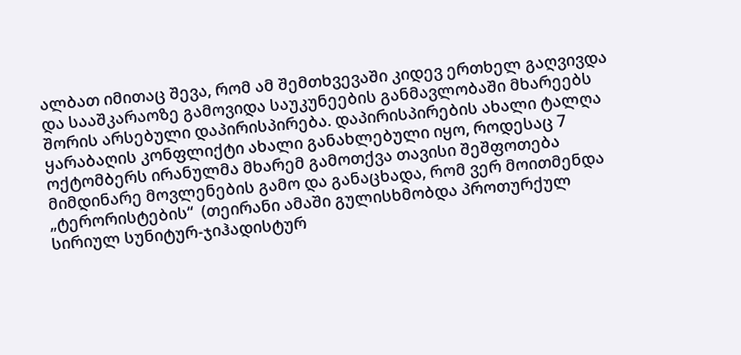ალბათ იმითაც შევა, რომ ამ შემთხვევაში კიდევ ერთხელ გაღვივდა და სააშკარაოზე გამოვიდა საუკუნეების განმავლობაში მხარეებს შორის არსებული დაპირისპირება. დაპირისპირების ახალი ტალღა ყარაბაღის კონფლიქტი ახალი განახლებული იყო, როდესაც 7 ოქტომბერს ირანულმა მხარემ გამოთქვა თავისი შეშფოთება მიმდინარე მოვლენების გამო და განაცხადა, რომ ვერ მოითმენდა „ტერორისტების“  (თეირანი ამაში გულისხმობდა პროთურქულ სირიულ სუნიტურ-ჯიჰადისტურ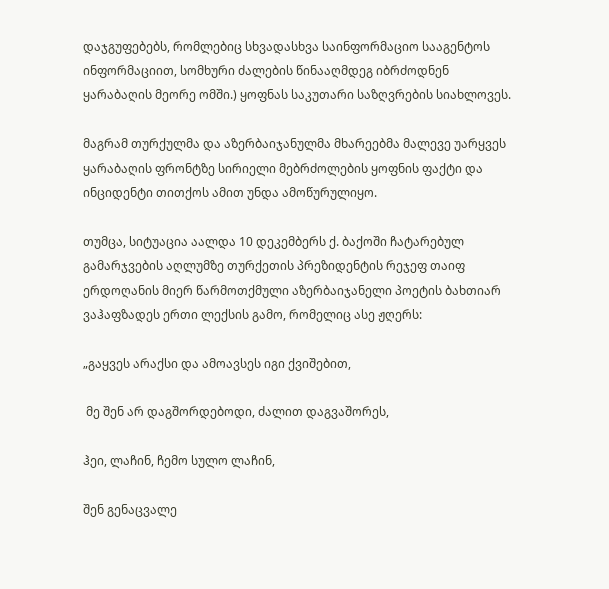დაჯგუფებებს, რომლებიც სხვადასხვა საინფორმაციო სააგენტოს ინფორმაციით, სომხური ძალების წინააღმდეგ იბრძოდნენ ყარაბაღის მეორე ომში.) ყოფნას საკუთარი საზღვრების სიახლოვეს.

მაგრამ თურქულმა და აზერბაიჯანულმა მხარეებმა მალევე უარყვეს ყარაბაღის ფრონტზე სირიელი მებრძოლების ყოფნის ფაქტი და ინციდენტი თითქოს ამით უნდა ამოწურულიყო.

თუმცა, სიტუაცია აალდა 10 დეკემბერს ქ. ბაქოში ჩატარებულ გამარჯვების აღლუმზე თურქეთის პრეზიდენტის რეჯეფ თაიფ ერდოღანის მიერ წარმოთქმული აზერბაიჯანელი პოეტის ბახთიარ ვაჰაფზადეს ერთი ლექსის გამო, რომელიც ასე ჟღერს:

„გაყვეს არაქსი და ამოავსეს იგი ქვიშებით,

 მე შენ არ დაგშორდებოდი, ძალით დაგვაშორეს,

ჰეი, ლაჩინ, ჩემო სულო ლაჩინ,

შენ გენაცვალე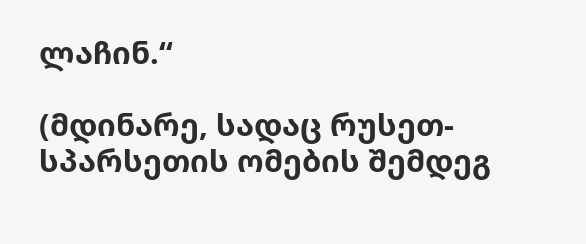ლაჩინ.“

(მდინარე, სადაც რუსეთ-სპარსეთის ომების შემდეგ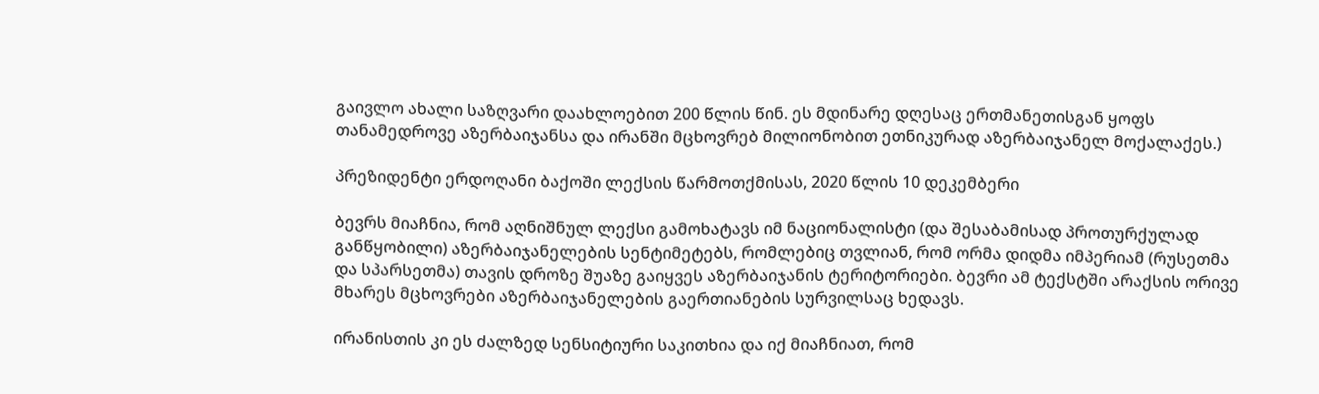გაივლო ახალი საზღვარი დაახლოებით 200 წლის წინ. ეს მდინარე დღესაც ერთმანეთისგან ყოფს თანამედროვე აზერბაიჯანსა და ირანში მცხოვრებ მილიონობით ეთნიკურად აზერბაიჯანელ მოქალაქეს.)

პრეზიდენტი ერდოღანი ბაქოში ლექსის წარმოთქმისას, 2020 წლის 10 დეკემბერი

ბევრს მიაჩნია, რომ აღნიშნულ ლექსი გამოხატავს იმ ნაციონალისტი (და შესაბამისად პროთურქულად განწყობილი) აზერბაიჯანელების სენტიმეტებს, რომლებიც თვლიან, რომ ორმა დიდმა იმპერიამ (რუსეთმა და სპარსეთმა) თავის დროზე შუაზე გაიყვეს აზერბაიჯანის ტერიტორიები. ბევრი ამ ტექსტში არაქსის ორივე მხარეს მცხოვრები აზერბაიჯანელების გაერთიანების სურვილსაც ხედავს.

ირანისთის კი ეს ძალზედ სენსიტიური საკითხია და იქ მიაჩნიათ, რომ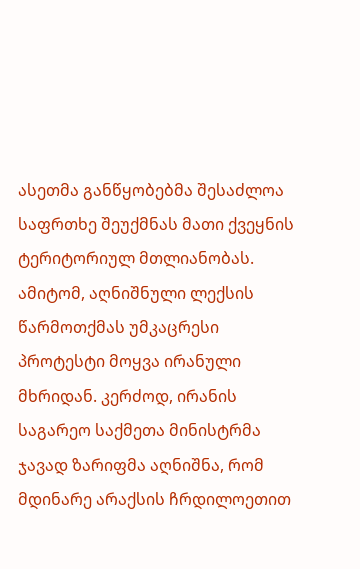ასეთმა განწყობებმა შესაძლოა საფრთხე შეუქმნას მათი ქვეყნის ტერიტორიულ მთლიანობას. ამიტომ, აღნიშნული ლექსის წარმოთქმას უმკაცრესი პროტესტი მოყვა ირანული მხრიდან. კერძოდ, ირანის საგარეო საქმეთა მინისტრმა ჯავად ზარიფმა აღნიშნა, რომ მდინარე არაქსის ჩრდილოეთით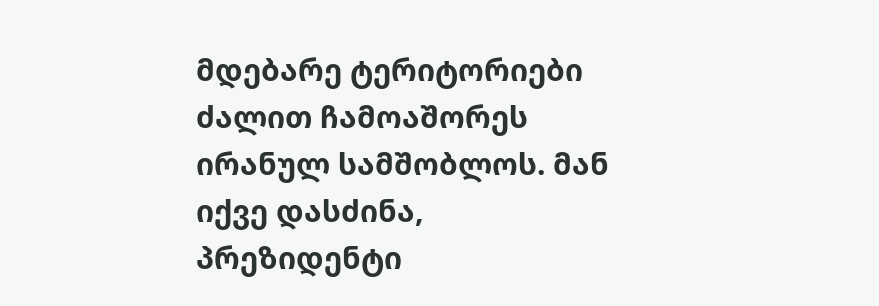მდებარე ტერიტორიები ძალით ჩამოაშორეს ირანულ სამშობლოს. მან იქვე დასძინა, პრეზიდენტი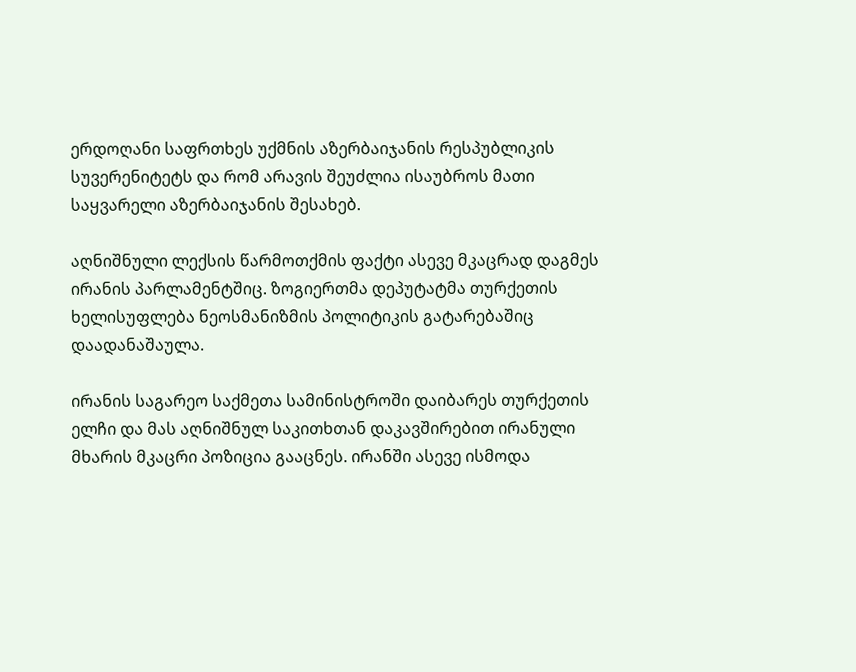ერდოღანი საფრთხეს უქმნის აზერბაიჯანის რესპუბლიკის სუვერენიტეტს და რომ არავის შეუძლია ისაუბროს მათი საყვარელი აზერბაიჯანის შესახებ.

აღნიშნული ლექსის წარმოთქმის ფაქტი ასევე მკაცრად დაგმეს ირანის პარლამენტშიც. ზოგიერთმა დეპუტატმა თურქეთის ხელისუფლება ნეოსმანიზმის პოლიტიკის გატარებაშიც დაადანაშაულა.

ირანის საგარეო საქმეთა სამინისტროში დაიბარეს თურქეთის ელჩი და მას აღნიშნულ საკითხთან დაკავშირებით ირანული მხარის მკაცრი პოზიცია გააცნეს. ირანში ასევე ისმოდა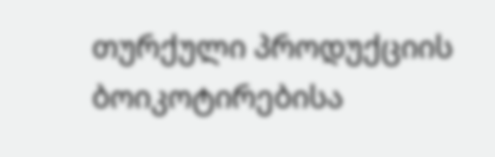თურქული პროდუქციის ბოიკოტირებისა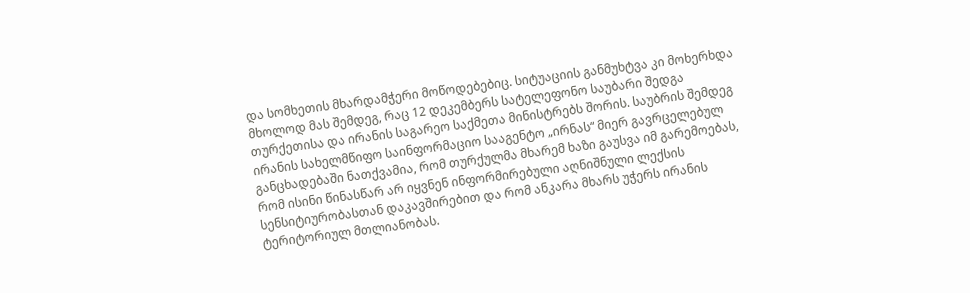და სომხეთის მხარდამჭერი მოწოდებებიც. სიტუაციის განმუხტვა კი მოხერხდა მხოლოდ მას შემდეგ, რაც 12 დეკემბერს სატელეფონო საუბარი შედგა თურქეთისა და ირანის საგარეო საქმეთა მინისტრებს შორის. საუბრის შემდეგ ირანის სახელმწიფო საინფორმაციო სააგენტო „ირნას“ მიერ გავრცელებულ განცხადებაში ნათქვამია, რომ თურქულმა მხარემ ხაზი გაუსვა იმ გარემოებას, რომ ისინი წინასწარ არ იყვნენ ინფორმირებული აღნიშნული ლექსის სენსიტიურობასთან დაკავშირებით და რომ ანკარა მხარს უჭერს ირანის ტერიტორიულ მთლიანობას.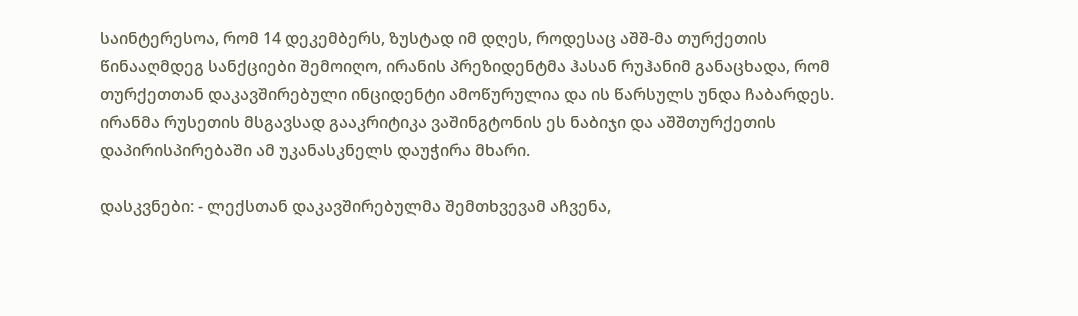საინტერესოა, რომ 14 დეკემბერს, ზუსტად იმ დღეს, როდესაც აშშ-მა თურქეთის წინააღმდეგ სანქციები შემოიღო, ირანის პრეზიდენტმა ჰასან რუჰანიმ განაცხადა, რომ თურქეთთან დაკავშირებული ინციდენტი ამოწურულია და ის წარსულს უნდა ჩაბარდეს. ირანმა რუსეთის მსგავსად გააკრიტიკა ვაშინგტონის ეს ნაბიჯი და აშშთურქეთის დაპირისპირებაში ამ უკანასკნელს დაუჭირა მხარი.

დასკვნები: - ლექსთან დაკავშირებულმა შემთხვევამ აჩვენა,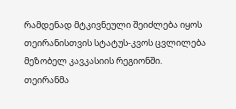რამდენად მტკივნეული შეიძლება იყოს თეირანისთვის სტატუს-კვოს ცვლილება მეზობელ კავკასიის რეგიონში. თეირანმა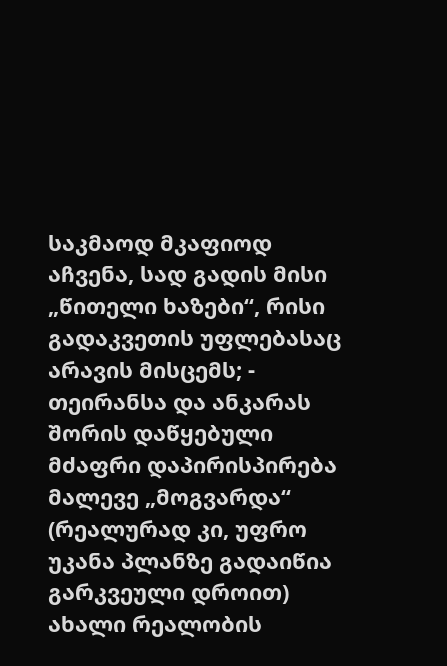საკმაოდ მკაფიოდ აჩვენა, სად გადის მისი „წითელი ხაზები“, რისი გადაკვეთის უფლებასაც არავის მისცემს; - თეირანსა და ანკარას შორის დაწყებული მძაფრი დაპირისპირება მალევე „მოგვარდა“ (რეალურად კი, უფრო უკანა პლანზე გადაიწია გარკვეული დროით) ახალი რეალობის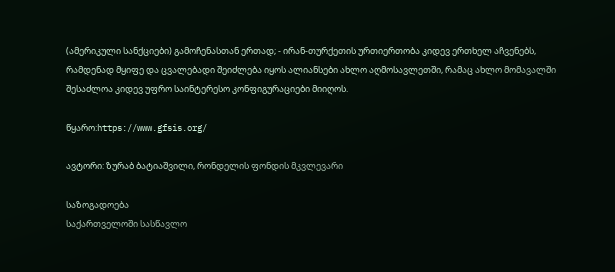(ამერიკული სანქციები) გამოჩენასთან ერთად; - ირან-თურქეთის ურთიერთობა კიდევ ერთხელ აჩვენებს, რამდენად მყიფე და ცვალებადი შეიძლება იყოს ალიანსები ახლო აღმოსავლეთში, რამაც ახლო მომავალში შესაძლოა კიდევ უფრო საინტერესო კონფიგურაციები მიიღოს.

წყარო:https://www.gfsis.org/

ავტორი: ზურაბ ბატიაშვილი, რონდელის ფონდის მკვლევარი

საზოგადოება
საქართველოში სასწავლო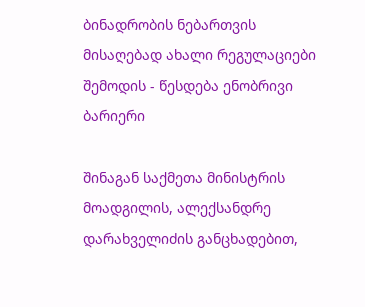ბინადრობის ნებართვის მისაღებად ახალი რეგულაციები შემოდის - წესდება ენობრივი ბარიერი

შინაგან საქმეთა მინისტრის მოადგილის, ალექსანდრე დარახველიძის განცხადებით,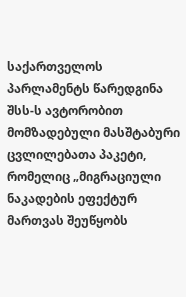საქართველოს პარლამენტს წარედგინა შსს-ს ავტორობით მომზადებული მასშტაბური ცვლილებათა პაკეტი, რომელიც „მიგრაციული ნაკადების ეფექტურ მართვას შეუწყობს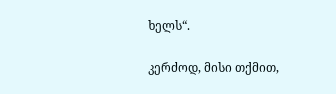ხელს“.

კერძოდ, მისი თქმით,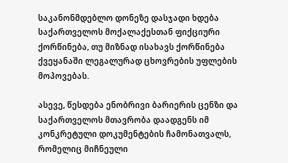საკანონმდებლო დონეზე დასჯადი ხდება საქართველოს მოქალაქესთან ფიქციური ქორწინება, თუ მიზნად ისახავს ქორწინება ქვეყანაში ლეგალურად ცხოვრების უფლების მოპოვებას.

ასევე, წესდება ენობრივი ბარიერის ცენზი და საქართველოს მთავრობა დაადგენს იმ კონკრეტული დოკუმენტების ჩამონათვალს, რომელიც მიჩნეული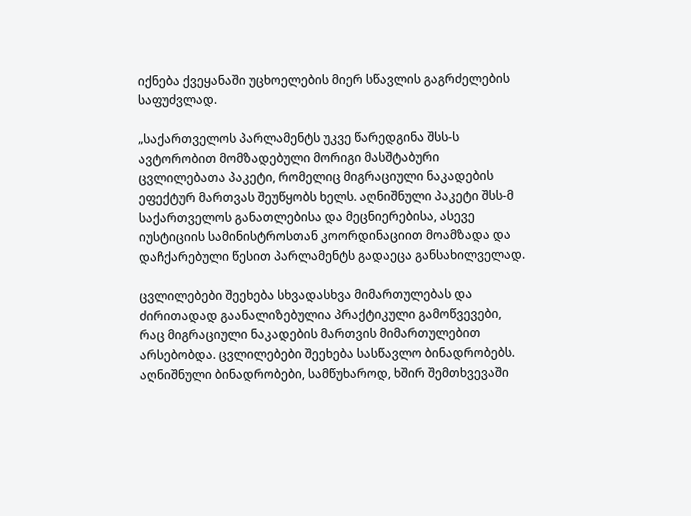იქნება ქვეყანაში უცხოელების მიერ სწავლის გაგრძელების საფუძვლად.

„საქართველოს პარლამენტს უკვე წარედგინა შსს-ს ავტორობით მომზადებული მორიგი მასშტაბური ცვლილებათა პაკეტი, რომელიც მიგრაციული ნაკადების ეფექტურ მართვას შეუწყობს ხელს. აღნიშნული პაკეტი შსს-მ საქართველოს განათლებისა და მეცნიერებისა, ასევე იუსტიციის სამინისტროსთან კოორდინაციით მოამზადა და დაჩქარებული წესით პარლამენტს გადაეცა განსახილველად.

ცვლილებები შეეხება სხვადასხვა მიმართულებას და ძირითადად გაანალიზებულია პრაქტიკული გამოწვევები, რაც მიგრაციული ნაკადების მართვის მიმართულებით არსებობდა. ცვლილებები შეეხება სასწავლო ბინადრობებს. აღნიშნული ბინადრობები, სამწუხაროდ, ხშირ შემთხვევაში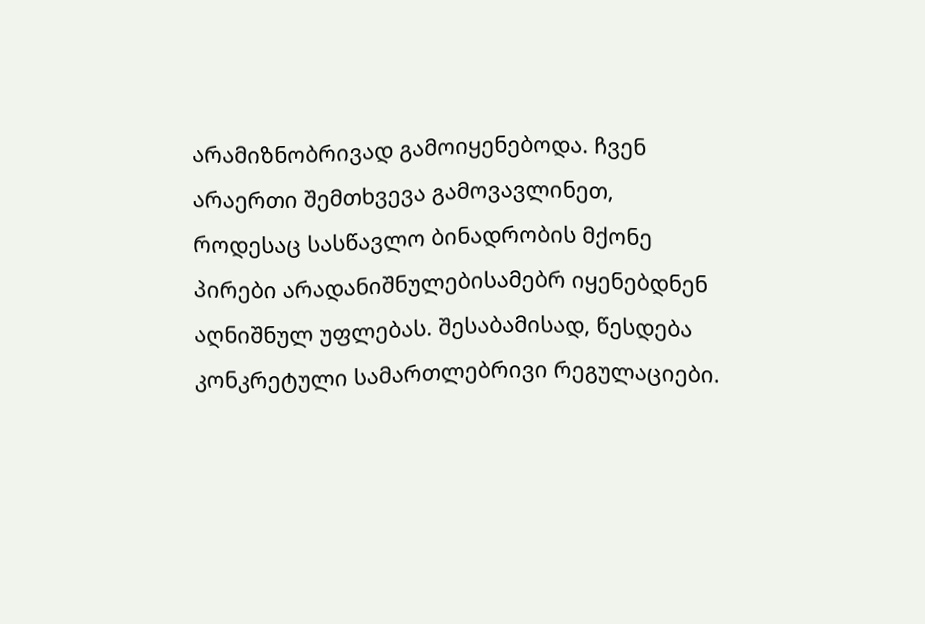არამიზნობრივად გამოიყენებოდა. ჩვენ არაერთი შემთხვევა გამოვავლინეთ, როდესაც სასწავლო ბინადრობის მქონე პირები არადანიშნულებისამებრ იყენებდნენ აღნიშნულ უფლებას. შესაბამისად, წესდება კონკრეტული სამართლებრივი რეგულაციები.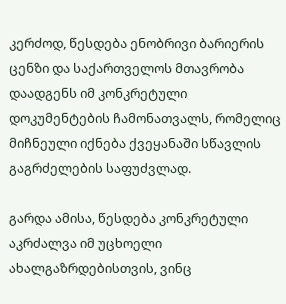კერძოდ, წესდება ენობრივი ბარიერის ცენზი და საქართველოს მთავრობა დაადგენს იმ კონკრეტული დოკუმენტების ჩამონათვალს, რომელიც მიჩნეული იქნება ქვეყანაში სწავლის გაგრძელების საფუძვლად.

გარდა ამისა, წესდება კონკრეტული აკრძალვა იმ უცხოელი ახალგაზრდებისთვის, ვინც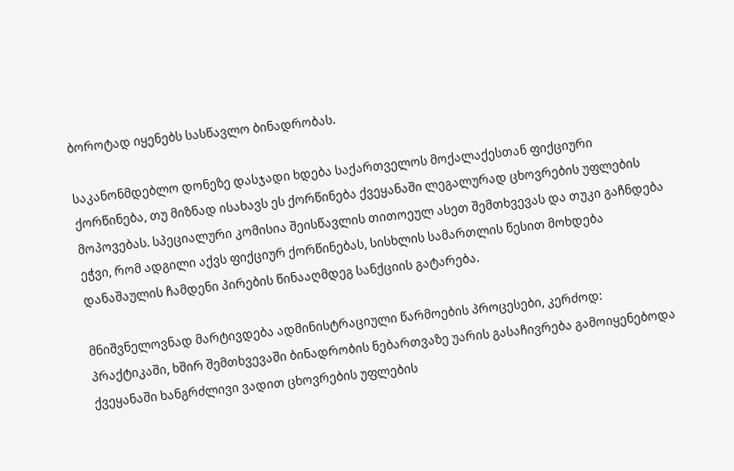ბოროტად იყენებს სასწავლო ბინადრობას.

საკანონმდებლო დონეზე დასჯადი ხდება საქართველოს მოქალაქესთან ფიქციური ქორწინება, თუ მიზნად ისახავს ეს ქორწინება ქვეყანაში ლეგალურად ცხოვრების უფლების მოპოვებას. სპეციალური კომისია შეისწავლის თითოეულ ასეთ შემთხვევას და თუკი გაჩნდება ეჭვი, რომ ადგილი აქვს ფიქციურ ქორწინებას, სისხლის სამართლის წესით მოხდება დანაშაულის ჩამდენი პირების წინააღმდეგ სანქციის გატარება.

მნიშვნელოვნად მარტივდება ადმინისტრაციული წარმოების პროცესები, კერძოდ: პრაქტიკაში, ხშირ შემთხვევაში ბინადრობის ნებართვაზე უარის გასაჩივრება გამოიყენებოდა ქვეყანაში ხანგრძლივი ვადით ცხოვრების უფლების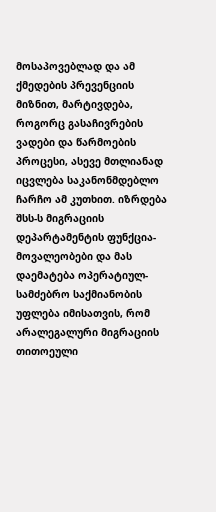მოსაპოვებლად და ამ ქმედების პრევენციის მიზნით, მარტივდება, როგორც გასაჩივრების ვადები და წარმოების პროცესი, ასევე მთლიანად იცვლება საკანონმდებლო ჩარჩო ამ კუთხით. იზრდება შსს-ს მიგრაციის დეპარტამენტის ფუნქცია-მოვალეობები და მას დაემატება ოპერატიულ-სამძებრო საქმიანობის უფლება იმისათვის, რომ არალეგალური მიგრაციის თითოეული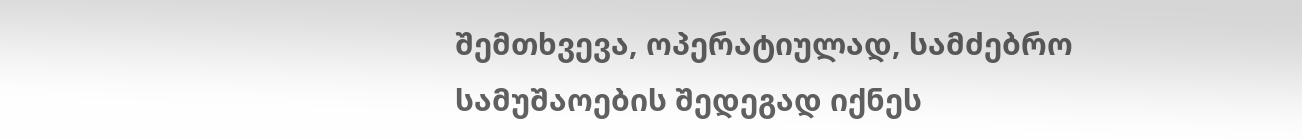შემთხვევა, ოპერატიულად, სამძებრო სამუშაოების შედეგად იქნეს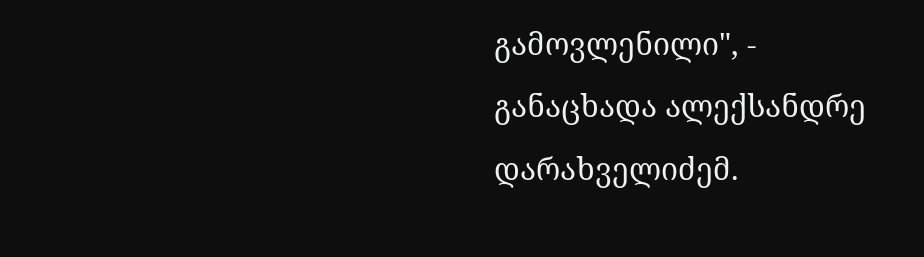გამოვლენილი", - განაცხადა ალექსანდრე დარახველიძემ.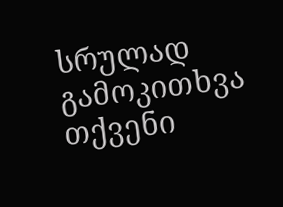სრულად
გამოკითხვა
თქვენი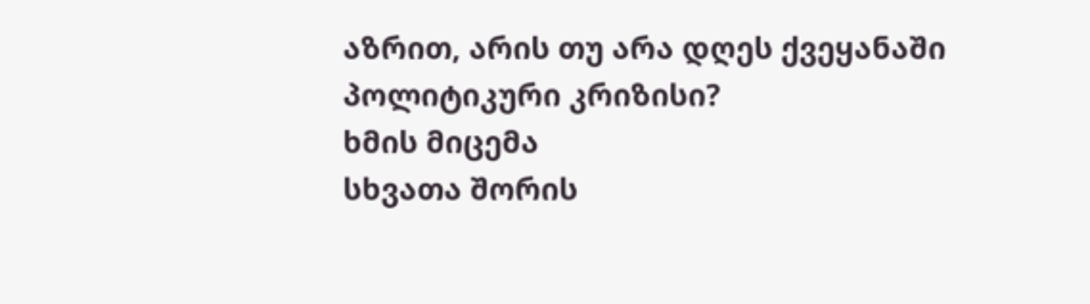აზრით, არის თუ არა დღეს ქვეყანაში პოლიტიკური კრიზისი?
ხმის მიცემა
სხვათა შორის